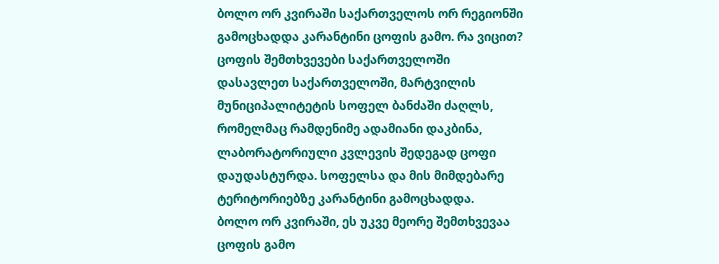ბოლო ორ კვირაში საქართველოს ორ რეგიონში გამოცხადდა კარანტინი ცოფის გამო. რა ვიცით?
ცოფის შემთხვევები საქართველოში
დასავლეთ საქართველოში, მარტვილის მუნიციპალიტეტის სოფელ ბანძაში ძაღლს, რომელმაც რამდენიმე ადამიანი დაკბინა, ლაბორატორიული კვლევის შედეგად ცოფი დაუდასტურდა. სოფელსა და მის მიმდებარე ტერიტორიებზე კარანტინი გამოცხადდა.
ბოლო ორ კვირაში, ეს უკვე მეორე შემთხვევაა ცოფის გამო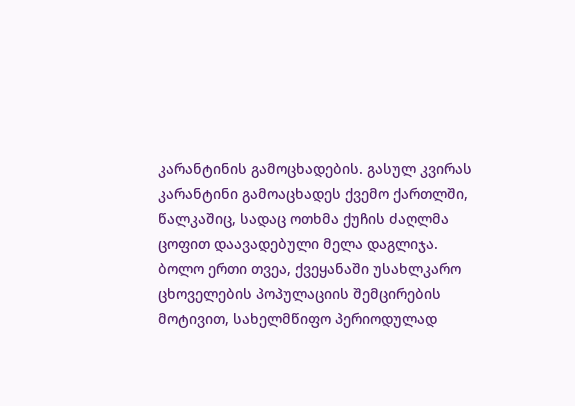კარანტინის გამოცხადების. გასულ კვირას კარანტინი გამოაცხადეს ქვემო ქართლში, წალკაშიც, სადაც ოთხმა ქუჩის ძაღლმა ცოფით დაავადებული მელა დაგლიჯა.
ბოლო ერთი თვეა, ქვეყანაში უსახლკარო ცხოველების პოპულაციის შემცირების მოტივით, სახელმწიფო პერიოდულად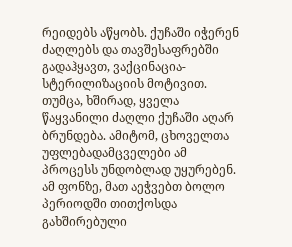რეიდებს აწყობს. ქუჩაში იჭერენ ძაღლებს და თავშესაფრებში გადაჰყავთ, ვაქცინაცია-სტერილიზაციის მოტივით. თუმცა, ხშირად, ყველა წაყვანილი ძაღლი ქუჩაში აღარ ბრუნდება. ამიტომ, ცხოველთა უფლებადამცველები ამ პროცესს უნდობლად უყურებენ. ამ ფონზე, მათ აეჭვებთ ბოლო პერიოდში თითქოსდა გახშირებული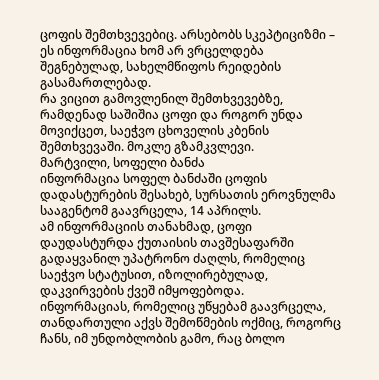ცოფის შემთხვევებიც. არსებობს სკეპტიციზმი – ეს ინფორმაცია ხომ არ ვრცელდება შეგნებულად, სახელმწიფოს რეიდების გასამართლებად.
რა ვიცით გამოვლენილ შემთხვევებზე, რამდენად საშიშია ცოფი და როგორ უნდა მოვიქცეთ, საეჭვო ცხოველის კბენის შემთხვევაში. მოკლე გზამკვლევი.
მარტვილი, სოფელი ბანძა
ინფორმაცია სოფელ ბანძაში ცოფის დადასტურების შესახებ, სურსათის ეროვნულმა სააგენტომ გაავრცელა, 14 აპრილს.
ამ ინფორმაციის თანახმად, ცოფი დაუდასტურდა ქუთაისის თავშესაფარში გადაყვანილ უპატრონო ძაღლს, რომელიც საეჭვო სტატუსით, იზოლირებულად, დაკვირვების ქვეშ იმყოფებოდა.
ინფორმაციას, რომელიც უწყებამ გაავრცელა, თანდართული აქვს შემოწმების ოქმიც, როგორც ჩანს, იმ უნდობლობის გამო, რაც ბოლო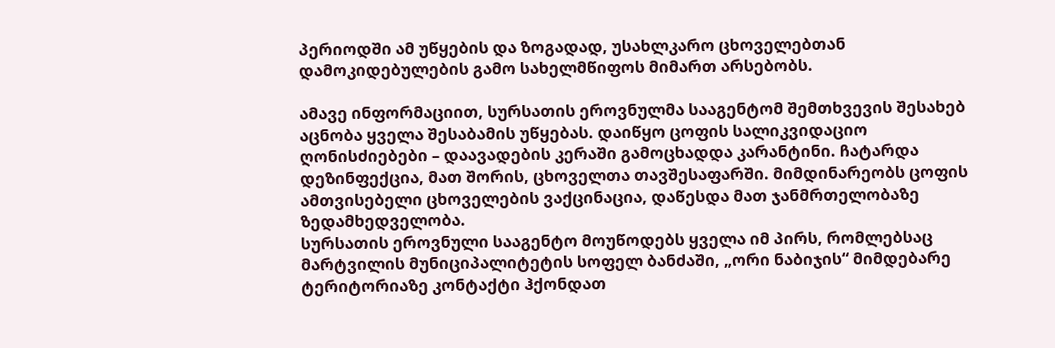პერიოდში ამ უწყების და ზოგადად, უსახლკარო ცხოველებთან დამოკიდებულების გამო სახელმწიფოს მიმართ არსებობს.

ამავე ინფორმაციით, სურსათის ეროვნულმა სააგენტომ შემთხვევის შესახებ აცნობა ყველა შესაბამის უწყებას. დაიწყო ცოფის სალიკვიდაციო ღონისძიებები – დაავადების კერაში გამოცხადდა კარანტინი. ჩატარდა დეზინფექცია, მათ შორის, ცხოველთა თავშესაფარში. მიმდინარეობს ცოფის ამთვისებელი ცხოველების ვაქცინაცია, დაწესდა მათ ჯანმრთელობაზე ზედამხედველობა.
სურსათის ეროვნული სააგენტო მოუწოდებს ყველა იმ პირს, რომლებსაც მარტვილის მუნიციპალიტეტის სოფელ ბანძაში, „ორი ნაბიჯის“ მიმდებარე ტერიტორიაზე კონტაქტი ჰქონდათ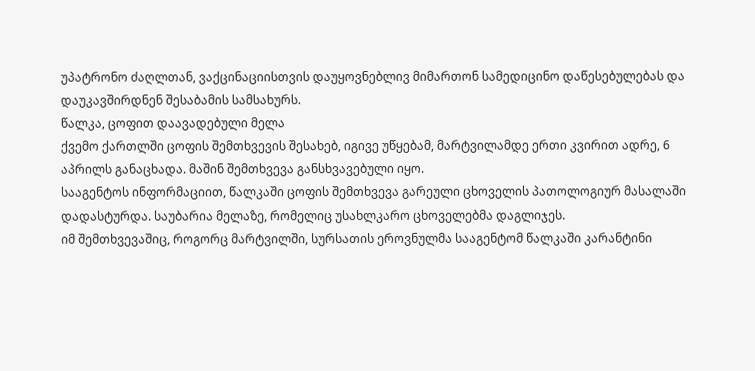უპატრონო ძაღლთან, ვაქცინაციისთვის დაუყოვნებლივ მიმართონ სამედიცინო დაწესებულებას და დაუკავშირდნენ შესაბამის სამსახურს.
წალკა, ცოფით დაავადებული მელა
ქვემო ქართლში ცოფის შემთხვევის შესახებ, იგივე უწყებამ, მარტვილამდე ერთი კვირით ადრე, 6 აპრილს განაცხადა. მაშინ შემთხვევა განსხვავებული იყო.
სააგენტოს ინფორმაციით, წალკაში ცოფის შემთხვევა გარეული ცხოველის პათოლოგიურ მასალაში დადასტურდა. საუბარია მელაზე, რომელიც უსახლკარო ცხოველებმა დაგლიჯეს.
იმ შემთხვევაშიც, როგორც მარტვილში, სურსათის ეროვნულმა სააგენტომ წალკაში კარანტინი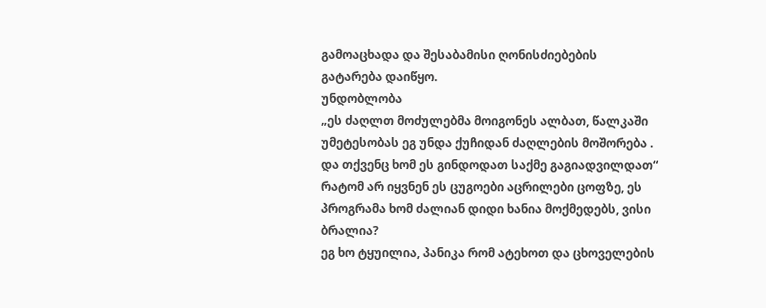გამოაცხადა და შესაბამისი ღონისძიებების გატარება დაიწყო.
უნდობლობა
„ეს ძაღლთ მოძულებმა მოიგონეს ალბათ, წალკაში უმეტესობას ეგ უნდა ქუჩიდან ძაღლების მოშორება . და თქვენც ხომ ეს გინდოდათ საქმე გაგიადვილდათ“
რატომ არ იყვნენ ეს ცუგოები აცრილები ცოფზე, ეს პროგრამა ხომ ძალიან დიდი ხანია მოქმედებს, ვისი ბრალია?
ეგ ხო ტყუილია, პანიკა რომ ატეხოთ და ცხოველების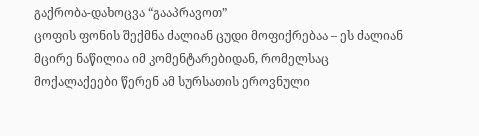გაქრობა-დახოცვა “გააპრავოთ”
ცოფის ფონის შექმნა ძალიან ცუდი მოფიქრებაა – ეს ძალიან მცირე ნაწილია იმ კომენტარებიდან, რომელსაც მოქალაქეები წერენ ამ სურსათის ეროვნული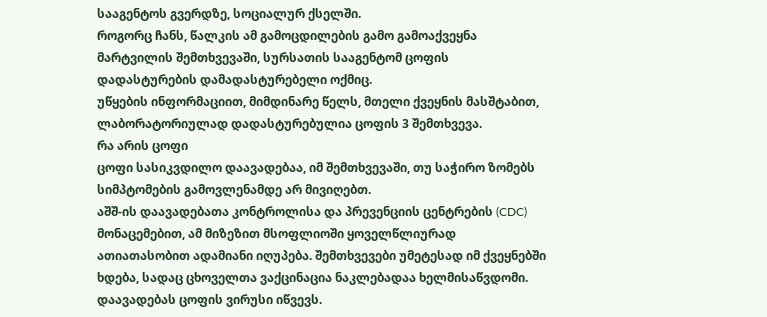სააგენტოს გვერდზე, სოციალურ ქსელში.
როგორც ჩანს, წალკის ამ გამოცდილების გამო გამოაქვეყნა მარტვილის შემთხვევაში, სურსათის სააგენტომ ცოფის დადასტურების დამადასტურებელი ოქმიც.
უწყების ინფორმაციით, მიმდინარე წელს, მთელი ქვეყნის მასშტაბით, ლაბორატორიულად დადასტურებულია ცოფის 3 შემთხვევა.
რა არის ცოფი
ცოფი სასიკვდილო დაავადებაა, იმ შემთხვევაში, თუ საჭირო ზომებს სიმპტომების გამოვლენამდე არ მივიღებთ.
აშშ-ის დაავადებათა კონტროლისა და პრევენციის ცენტრების (CDC) მონაცემებით, ამ მიზეზით მსოფლიოში ყოველწლიურად ათიათასობით ადამიანი იღუპება. შემთხვევები უმეტესად იმ ქვეყნებში ხდება, სადაც ცხოველთა ვაქცინაცია ნაკლებადაა ხელმისაწვდომი.
დაავადებას ცოფის ვირუსი იწვევს.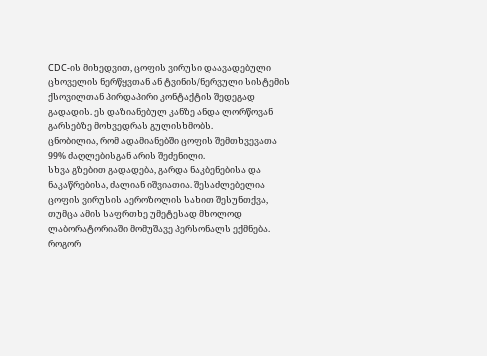CDC-ის მიხედვით, ცოფის ვირუსი დაავადებული ცხოველის ნერწყვთან ან ტვინის/ნერვული სისტემის ქსოვილთან პირდაპირი კონტაქტის შედეგად გადადის. ეს დაზიანებულ კანზე ანდა ლორწოვან გარსებზე მოხვედრას გულისხმობს.
ცნობილია, რომ ადამიანებში ცოფის შემთხვევათა 99% ძაღლებისგან არის შეძენილი.
სხვა გზებით გადადება, გარდა ნაკბენებისა და ნაკაწრებისა, ძალიან იშვიათია. შესაძლებელია ცოფის ვირუსის აეროზოლის სახით შესუნთქვა, თუმცა ამის საფრთხე უმეტესად მხოლოდ ლაბორატორიაში მომუშავე პერსონალს ექმნება.
როგორ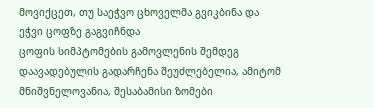მოვიქცეთ, თუ საეჭვო ცხოველმა გვიკბინა და ეჭვი ცოფზე გაგვიჩნდა
ცოფის სიმპტომების გამოვლენის შემდეგ დაავადებულის გადარჩენა შეუძლებელია, ამიტომ მნიშვნელოვანია, შესაბამისი ზომები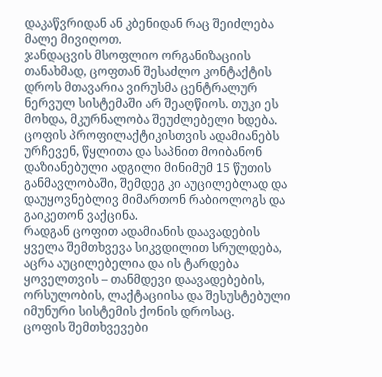დაკაწვრიდან ან კბენიდან რაც შეიძლება მალე მივიღოთ.
ჯანდაცვის მსოფლიო ორგანიზაციის თანახმად, ცოფთან შესაძლო კონტაქტის დროს მთავარია ვირუსმა ცენტრალურ ნერვულ სისტემაში არ შეაღწიოს. თუკი ეს მოხდა, მკურნალობა შეუძლებელი ხდება.
ცოფის პროფილაქტიკისთვის ადამიანებს ურჩევენ, წყლითა და საპნით მოიბანონ დაზიანებული ადგილი მინიმუმ 15 წუთის განმავლობაში, შემდეგ კი აუცილებლად და დაუყოვნებლივ მიმართონ რაბიოლოგს და გაიკეთონ ვაქცინა.
რადგან ცოფით ადამიანის დაავადების ყველა შემთხვევა სიკვდილით სრულდება, აცრა აუცილებელია და ის ტარდება ყოველთვის – თანმდევი დაავადებების, ორსულობის, ლაქტაციისა და შესუსტებული იმუნური სისტემის ქონის დროსაც.
ცოფის შემთხვევები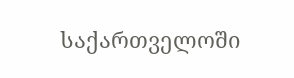საქართველოში